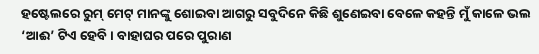ହଷ୍ଟେଲରେ ରୁମ୍ ମେଟ୍ ମାନଙ୍କୁ ଶୋଇବା ଆଗରୁ ସବୁଦିନେ କିଛି ଶୁଣେଇବା ବେଳେ କହନ୍ତି ମୁଁ କାଳେ ଭଲ ‘ଆଈ’ ଟିଏ ହେବି। ବାହାଘର ପରେ ପୁରାଣ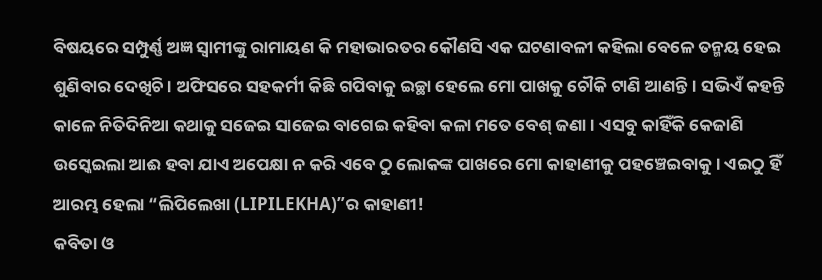ବିଷୟରେ ସମ୍ପୁର୍ଣ୍ଣ ଅଜ୍ଞ ସ୍ଵାମୀଙ୍କୁ ରାମାୟଣ କି ମହାଭାରତର କୌଣସି ଏକ ଘଟଣାବଳୀ କହିଲା ବେଳେ ତନ୍ମୟ ହେଇ ଶୁଣିବାର ଦେଖିଚି। ଅଫିସରେ ସହକର୍ମୀ କିଛି ଗପିବାକୁ ଇଚ୍ଛା ହେଲେ ମୋ ପାଖକୁ ଚୌକି ଟାଣି ଆଣନ୍ତି। ସଭିଏଁ କହନ୍ତି କାଳେ ନିତିଦିନିଆ କଥାକୁ ସଜେଇ ସାଜେଇ ବାଗେଇ କହିବା କଳା ମତେ ବେଶ୍ ଜଣା। ଏସବୁ କାହିଁକି କେଜାଣି ଉସ୍କେଇଲା ଆଈ ହବା ଯାଏ ଅପେକ୍ଷା ନ କରି ଏବେ ଠୁ ଲୋକଙ୍କ ପାଖରେ ମୋ କାହାଣୀକୁ ପହଞ୍ଚେଇବାକୁ। ଏଇଠୁ ହିଁ ଆରମ୍ଭ ହେଲା “ଲିପିଲେଖା (LIPILEKHA)”ର କାହାଣୀ!
କବିତା ଓ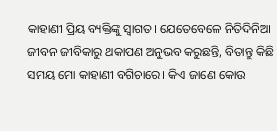କାହାଣୀ ପ୍ରିୟ ବ୍ୟକ୍ତିଙ୍କୁ ସ୍ଵାଗତ। ଯେତେବେଳେ ନିତିଦିନିଆ ଜୀବନ ଜୀବିକାରୁ ଥକାପଣ ଅନୁଭବ କରୁଛନ୍ତି, ବିତାନ୍ତୁ କିଛି ସମୟ ମୋ କାହାଣୀ ବଗିଚାରେ। କିଏ ଜାଣେ କୋଉ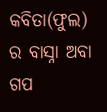କବିତା(ଫୁଲ) ର ବାସ୍ନା ଅବା ଗପ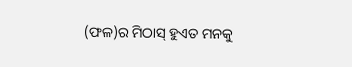(ଫଳ)ର ମିଠାସ୍ ହୁଏତ ମନକୁ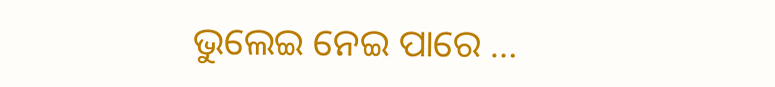ଭୁଲେଇ ନେଇ ପାରେ …